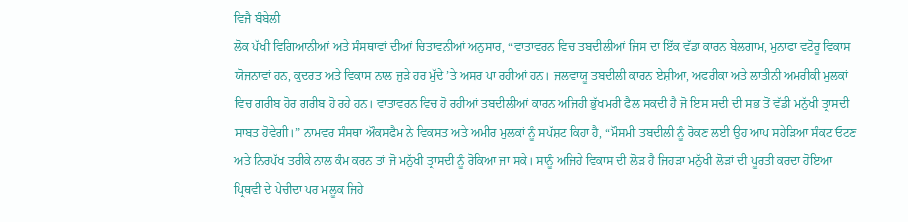ਵਿਜੈ ਬੰਬੇਲੀ
ਲੋਕ ਪੱਖੀ ਵਿਗਿਆਨੀਆਂ ਅਤੇ ਸੰਸਥਾਵਾਂ ਦੀਆਂ ਚਿਤਾਵਨੀਆਂ ਅਨੁਸਾਰ, “ਵਾਤਾਵਰਨ ਵਿਚ ਤਬਦੀਲੀਆਂ ਜਿਸ ਦਾ ਇੱਕ ਵੱਡਾ ਕਾਰਨ ਬੇਲਗਾਮ, ਮੁਨਾਫਾ ਵਟੋਰੂ ਵਿਕਾਸ ਯੋਜਨਾਵਾਂ ਹਨ, ਕੁਦਰਤ ਅਤੇ ਵਿਕਾਸ ਨਾਲ ਜੁੜੇ ਹਰ ਮੁੱਦੇ ’ਤੇ ਅਸਰ ਪਾ ਰਹੀਆਂ ਹਨ। ਜਲਵਾਯੂ ਤਬਦੀਲੀ ਕਾਰਨ ਏਸ਼ੀਆ, ਅਫਰੀਕਾ ਅਤੇ ਲਾਤੀਨੀ ਅਮਰੀਕੀ ਮੁਲਕਾਂ ਵਿਚ ਗਰੀਬ ਹੋਰ ਗਰੀਬ ਹੋ ਰਹੇ ਹਨ। ਵਾਤਾਵਰਨ ਵਿਚ ਹੋ ਰਹੀਆਂ ਤਬਦੀਲੀਆਂ ਕਾਰਨ ਅਜਿਹੀ ਭੁੱਖਮਰੀ ਫੈਲ ਸਕਦੀ ਹੈ ਜੋ ਇਸ ਸਦੀ ਦੀ ਸਭ ਤੋਂ ਵੱਡੀ ਮਨੁੱਖੀ ਤ੍ਰਾਸਦੀ ਸਾਬਤ ਹੋਵੇਗੀ।” ਨਾਮਵਰ ਸੰਸਥਾ ਔਕਸਫੈਮ ਨੇ ਵਿਕਸਤ ਅਤੇ ਅਮੀਰ ਮੁਲਕਾਂ ਨੂੰ ਸਪੱਸ਼ਟ ਕਿਹਾ ਹੈ, “ਮੌਸਮੀ ਤਬਦੀਲੀ ਨੂੰ ਰੋਕਣ ਲਈ ਉਹ ਆਪ ਸਹੇੜਿਆ ਸੰਕਟ ਓਟਣ ਅਤੇ ਨਿਰਪੱਖ ਤਰੀਕੇ ਨਾਲ ਕੰਮ ਕਰਨ ਤਾਂ ਜੋ ਮਨੁੱਖੀ ਤ੍ਰਾਸਦੀ ਨੂੰ ਰੋਕਿਆ ਜਾ ਸਕੇ। ਸਾਨੂੰ ਅਜਿਹੇ ਵਿਕਾਸ ਦੀ ਲੋੜ ਹੈ ਜਿਹੜਾ ਮਨੁੱਖੀ ਲੋੜਾਂ ਦੀ ਪੂਰਤੀ ਕਰਦਾ ਹੋਇਆ ਪ੍ਰਿਥਵੀ ਦੇ ਪੇਚੀਦਾ ਪਰ ਮਲੂਕ ਜਿਹੇ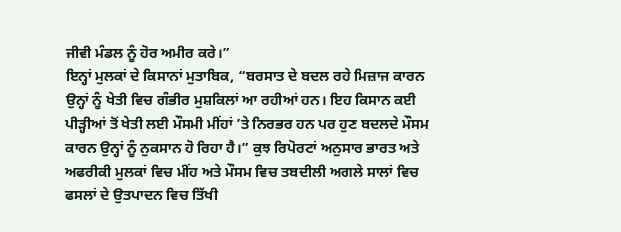ਜੀਵੀ ਮੰਡਲ ਨੂੰ ਹੋਰ ਅਮੀਰ ਕਰੇ।”
ਇਨ੍ਹਾਂ ਮੁਲਕਾਂ ਦੇ ਕਿਸਾਨਾਂ ਮੁਤਾਬਿਕ, “ਬਰਸਾਤ ਦੇ ਬਦਲ ਰਹੇ ਮਿਜ਼ਾਜ ਕਾਰਨ ਉਨ੍ਹਾਂ ਨੂੰ ਖੇਤੀ ਵਿਚ ਗੰਭੀਰ ਮੁਸ਼ਕਿਲਾਂ ਆ ਰਹੀਆਂ ਹਨ। ਇਹ ਕਿਸਾਨ ਕਈ ਪੀੜ੍ਹੀਆਂ ਤੋਂ ਖੇਤੀ ਲਈ ਮੌਸਮੀ ਮੀਂਹਾਂ ’ਤੇ ਨਿਰਭਰ ਹਨ ਪਰ ਹੁਣ ਬਦਲਦੇ ਮੌਸਮ ਕਾਰਨ ਉਨ੍ਹਾਂ ਨੂੰ ਨੁਕਸਾਨ ਹੋ ਰਿਹਾ ਹੈ।” ਕੁਝ ਰਿਪੋਰਟਾਂ ਅਨੁਸਾਰ ਭਾਰਤ ਅਤੇ ਅਫਰੀਕੀ ਮੁਲਕਾਂ ਵਿਚ ਮੀਂਹ ਅਤੇ ਮੌਸਮ ਵਿਚ ਤਬਦੀਲੀ ਅਗਲੇ ਸਾਲਾਂ ਵਿਚ ਫਸਲਾਂ ਦੇ ਉਤਪਾਦਨ ਵਿਚ ਤਿੱਖੀ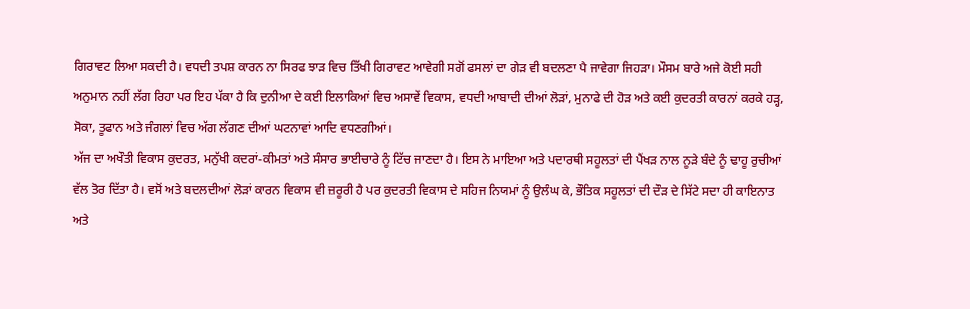ਗਿਰਾਵਟ ਲਿਆ ਸਕਦੀ ਹੈ। ਵਧਦੀ ਤਪਸ਼ ਕਾਰਨ ਨਾ ਸਿਰਫ ਝਾੜ ਵਿਚ ਤਿੱਖੀ ਗਿਰਾਵਟ ਆਵੇਗੀ ਸਗੋਂ ਫਸਲਾਂ ਦਾ ਗੇੜ ਵੀ ਬਦਲਣਾ ਪੈ ਜਾਵੇਗਾ ਜਿਹੜਾ। ਮੌਸਮ ਬਾਰੇ ਅਜੇ ਕੋਈ ਸਹੀ ਅਨੁਮਾਨ ਨਹੀਂ ਲੱਗ ਰਿਹਾ ਪਰ ਇਹ ਪੱਕਾ ਹੈ ਕਿ ਦੁਨੀਆ ਦੇ ਕਈ ਇਲਾਕਿਆਂ ਵਿਚ ਅਸਾਵੇਂ ਵਿਕਾਸ, ਵਧਦੀ ਆਬਾਦੀ ਦੀਆਂ ਲੋੜਾਂ, ਮੁਨਾਫੇ ਦੀ ਹੋੜ ਅਤੇ ਕਈ ਕੁਦਰਤੀ ਕਾਰਨਾਂ ਕਰਕੇ ਹੜ੍ਹ, ਸੋਕਾ, ਤੂਫਾਨ ਅਤੇ ਜੰਗਲਾਂ ਵਿਚ ਅੱਗ ਲੱਗਣ ਦੀਆਂ ਘਟਨਾਵਾਂ ਆਦਿ ਵਧਣਗੀਆਂ।
ਅੱਜ ਦਾ ਅਖੌਤੀ ਵਿਕਾਸ ਕੁਦਰਤ, ਮਨੁੱਖੀ ਕਦਰਾਂ-ਕੀਮਤਾਂ ਅਤੇ ਸੰਸਾਰ ਭਾਈਚਾਰੇ ਨੂੰ ਟਿੱਚ ਜਾਣਦਾ ਹੈ। ਇਸ ਨੇ ਮਾਇਆ ਅਤੇ ਪਦਾਰਥੀ ਸਹੂਲਤਾਂ ਦੀ ਪੈਂਖੜ ਨਾਲ ਨੂੜੇ ਬੰਦੇ ਨੂੰ ਢਾਹੂ ਰੁਚੀਆਂ ਵੱਲ ਤੋਰ ਦਿੱਤਾ ਹੈ। ਵਸੋਂ ਅਤੇ ਬਦਲਦੀਆਂ ਲੋੜਾਂ ਕਾਰਨ ਵਿਕਾਸ ਵੀ ਜ਼ਰੂਰੀ ਹੈ ਪਰ ਕੁਦਰਤੀ ਵਿਕਾਸ ਦੇ ਸਹਿਜ ਨਿਯਮਾਂ ਨੂੰ ਉਲੰਘ ਕੇ, ਭੌਤਿਕ ਸਹੂਲਤਾਂ ਦੀ ਦੌੜ ਦੇ ਸਿੱਟੇ ਸਦਾ ਹੀ ਕਾਇਨਾਤ ਅਤੇ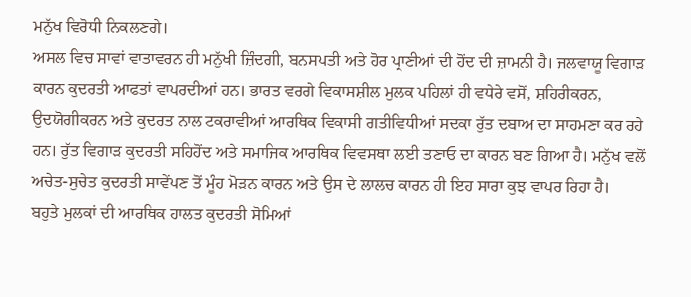ਮਨੁੱਖ ਵਿਰੋਧੀ ਨਿਕਲਣਗੇ।
ਅਸਲ ਵਿਚ ਸਾਵਾਂ ਵਾਤਾਵਰਨ ਹੀ ਮਨੁੱਖੀ ਜ਼ਿੰਦਗੀ, ਬਨਸਪਤੀ ਅਤੇ ਹੋਰ ਪ੍ਰਾਣੀਆਂ ਦੀ ਹੋਂਦ ਦੀ ਜ਼ਾਮਨੀ ਹੈ। ਜਲਵਾਯੂ ਵਿਗਾੜ ਕਾਰਨ ਕੁਦਰਤੀ ਆਫਤਾਂ ਵਾਪਰਦੀਆਂ ਹਨ। ਭਾਰਤ ਵਰਗੇ ਵਿਕਾਸਸ਼ੀਲ ਮੁਲਕ ਪਹਿਲਾਂ ਹੀ ਵਧੇਰੇ ਵਸੋਂ, ਸ਼ਹਿਰੀਕਰਨ, ਉਦਯੋਗੀਕਰਨ ਅਤੇ ਕੁਦਰਤ ਨਾਲ ਟਕਰਾਵੀਆਂ ਆਰਥਿਕ ਵਿਕਾਸੀ ਗਤੀਵਿਧੀਆਂ ਸਦਕਾ ਰੁੱਤ ਦਬਾਅ ਦਾ ਸਾਹਮਣਾ ਕਰ ਰਹੇ ਹਨ। ਰੁੱਤ ਵਿਗਾੜ ਕੁਦਰਤੀ ਸਹਿਹੋਂਦ ਅਤੇ ਸਮਾਜਿਕ ਆਰਥਿਕ ਵਿਵਸਥਾ ਲਈ ਤਣਾਓ ਦਾ ਕਾਰਨ ਬਣ ਗਿਆ ਹੈ। ਮਨੁੱਖ ਵਲੋਂ ਅਚੇਤ-ਸੁਚੇਤ ਕੁਦਰਤੀ ਸਾਵੇਂਪਣ ਤੋਂ ਮੂੰਹ ਮੋੜਨ ਕਾਰਨ ਅਤੇ ਉਸ ਦੇ ਲਾਲਚ ਕਾਰਨ ਹੀ ਇਹ ਸਾਰਾ ਕੁਝ ਵਾਪਰ ਰਿਹਾ ਹੈ।
ਬਹੁਤੇ ਮੁਲਕਾਂ ਦੀ ਆਰਥਿਕ ਹਾਲਤ ਕੁਦਰਤੀ ਸੋਮਿਆਂ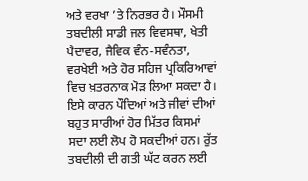ਅਤੇ ਵਰਖਾ ’ਤੇ ਨਿਰਭਰ ਹੈ। ਮੌਸਮੀ ਤਬਦੀਲੀ ਸਾਡੀ ਜਲ ਵਿਵਸਥਾ, ਖੇਤੀ ਪੈਦਾਵਰ, ਜੈਵਿਕ ਵੰਨ-ਸਵੰਨਤਾ, ਵਰਖੇਈ ਅਤੇ ਹੋਰ ਸਹਿਜ ਪ੍ਰਕਿਰਿਆਵਾਂ ਵਿਚ ਖ਼ਤਰਨਾਕ ਮੋੜ ਲਿਆ ਸਕਦਾ ਹੈ। ਇਸੇ ਕਾਰਨ ਪੌਦਿਆਂ ਅਤੇ ਜੀਵਾਂ ਦੀਆਂ ਬਹੁਤ ਸਾਰੀਆਂ ਹੋਰ ਮਿੱਤਰ ਕਿਸਮਾਂ ਸਦਾ ਲਈ ਲੋਪ ਹੋ ਸਕਦੀਆਂ ਹਨ। ਰੁੱਤ ਤਬਦੀਲੀ ਦੀ ਗਤੀ ਘੱਟ ਕਰਨ ਲਈ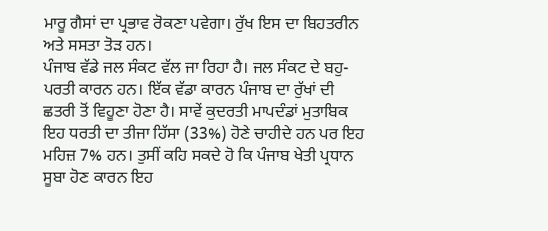ਮਾਰੂ ਗੈਸਾਂ ਦਾ ਪ੍ਰਭਾਵ ਰੋਕਣਾ ਪਵੇਗਾ। ਰੁੱਖ ਇਸ ਦਾ ਬਿਹਤਰੀਨ ਅਤੇ ਸਸਤਾ ਤੋੜ ਹਨ।
ਪੰਜਾਬ ਵੱਡੇ ਜਲ ਸੰਕਟ ਵੱਲ ਜਾ ਰਿਹਾ ਹੈ। ਜਲ ਸੰਕਟ ਦੇ ਬਹੁ-ਪਰਤੀ ਕਾਰਨ ਹਨ। ਇੱਕ ਵੱਡਾ ਕਾਰਨ ਪੰਜਾਬ ਦਾ ਰੁੱਖਾਂ ਦੀ ਛਤਰੀ ਤੋਂ ਵਿਹੂਣਾ ਹੋਣਾ ਹੈ। ਸਾਵੇਂ ਕੁਦਰਤੀ ਮਾਪਦੰਡਾਂ ਮੁਤਾਬਿਕ ਇਹ ਧਰਤੀ ਦਾ ਤੀਜਾ ਹਿੱਸਾ (33%) ਹੋਣੇ ਚਾਹੀਦੇ ਹਨ ਪਰ ਇਹ ਮਹਿਜ਼ 7% ਹਨ। ਤੁਸੀਂ ਕਹਿ ਸਕਦੇ ਹੋ ਕਿ ਪੰਜਾਬ ਖੇਤੀ ਪ੍ਰਧਾਨ ਸੂਬਾ ਹੋਣ ਕਾਰਨ ਇਹ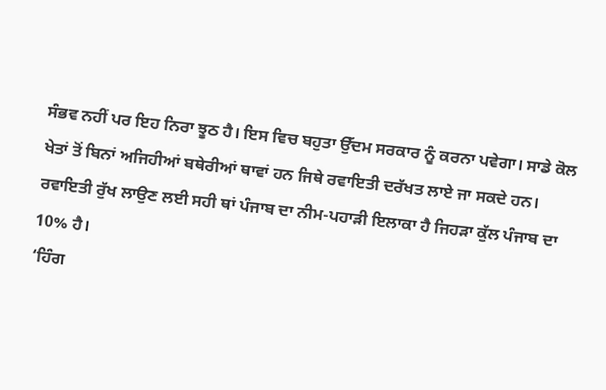ਸੰਭਵ ਨਹੀਂ ਪਰ ਇਹ ਨਿਰਾ ਝੂਠ ਹੈ। ਇਸ ਵਿਚ ਬਹੁਤਾ ਉੱਦਮ ਸਰਕਾਰ ਨੂੰ ਕਰਨਾ ਪਵੇਗਾ। ਸਾਡੇ ਕੋਲ ਖੇਤਾਂ ਤੋਂ ਬਿਨਾਂ ਅਜਿਹੀਆਂ ਬਥੇਰੀਆਂ ਥਾਵਾਂ ਹਨ ਜਿਥੇ ਰਵਾਇਤੀ ਦਰੱਖਤ ਲਾਏ ਜਾ ਸਕਦੇ ਹਨ। ਰਵਾਇਤੀ ਰੁੱਖ ਲਾਉਣ ਲਈ ਸਹੀ ਥਾਂ ਪੰਜਾਬ ਦਾ ਨੀਮ-ਪਹਾੜੀ ਇਲਾਕਾ ਹੈ ਜਿਹੜਾ ਕੁੱਲ ਪੰਜਾਬ ਦਾ 10% ਹੈ।
‘ਹਿੰਗ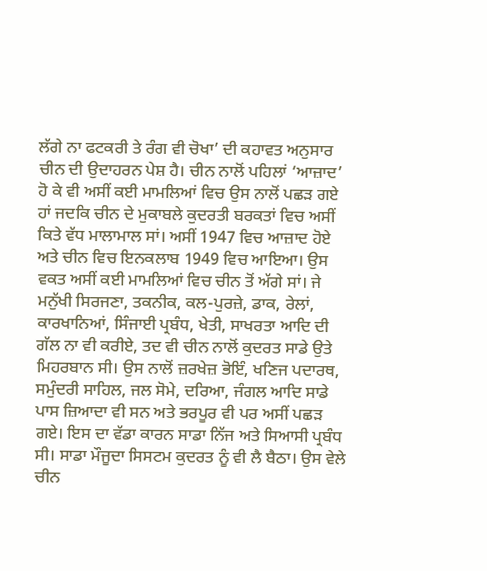ਲੱਗੇ ਨਾ ਫਟਕਰੀ ਤੇ ਰੰਗ ਵੀ ਚੋਖਾ’ ਦੀ ਕਹਾਵਤ ਅਨੁਸਾਰ ਚੀਨ ਦੀ ਉਦਾਹਰਨ ਪੇਸ਼ ਹੈ। ਚੀਨ ਨਾਲੋਂ ਪਹਿਲਾਂ ‘ਆਜ਼ਾਦ’ ਹੋ ਕੇ ਵੀ ਅਸੀਂ ਕਈ ਮਾਮਲਿਆਂ ਵਿਚ ਉਸ ਨਾਲੋਂ ਪਛੜ ਗਏ ਹਾਂ ਜਦਕਿ ਚੀਨ ਦੇ ਮੁਕਾਬਲੇ ਕੁਦਰਤੀ ਬਰਕਤਾਂ ਵਿਚ ਅਸੀਂ ਕਿਤੇ ਵੱਧ ਮਾਲਾਮਾਲ ਸਾਂ। ਅਸੀਂ 1947 ਵਿਚ ਆਜ਼ਾਦ ਹੋਏ ਅਤੇ ਚੀਨ ਵਿਚ ਇਨਕਲਾਬ 1949 ਵਿਚ ਆਇਆ। ਉਸ ਵਕਤ ਅਸੀਂ ਕਈ ਮਾਮਲਿਆਂ ਵਿਚ ਚੀਨ ਤੋਂ ਅੱਗੇ ਸਾਂ। ਜੇ ਮਨੁੱਖੀ ਸਿਰਜਣਾ, ਤਕਨੀਕ, ਕਲ-ਪੁਰਜ਼ੇ, ਡਾਕ, ਰੇਲਾਂ, ਕਾਰਖਾਨਿਆਂ, ਸਿੰਜਾਈ ਪ੍ਰਬੰਧ, ਖੇਤੀ, ਸਾਖਰਤਾ ਆਦਿ ਦੀ ਗੱਲ ਨਾ ਵੀ ਕਰੀਏ, ਤਦ ਵੀ ਚੀਨ ਨਾਲੋਂ ਕੁਦਰਤ ਸਾਡੇ ਉਤੇ ਮਿਹਰਬਾਨ ਸੀ। ਉਸ ਨਾਲੋਂ ਜ਼ਰਖੇਜ਼ ਭੋਇੰ, ਖਣਿਜ ਪਦਾਰਥ, ਸਮੁੰਦਰੀ ਸਾਹਿਲ, ਜਲ ਸੋਮੇ, ਦਰਿਆ, ਜੰਗਲ ਆਦਿ ਸਾਡੇ ਪਾਸ ਜ਼ਿਆਦਾ ਵੀ ਸਨ ਅਤੇ ਭਰਪੂਰ ਵੀ ਪਰ ਅਸੀਂ ਪਛੜ ਗਏ। ਇਸ ਦਾ ਵੱਡਾ ਕਾਰਨ ਸਾਡਾ ਨਿੱਜ ਅਤੇ ਸਿਆਸੀ ਪ੍ਰਬੰਧ ਸੀ। ਸਾਡਾ ਮੌਜੂਦਾ ਸਿਸਟਮ ਕੁਦਰਤ ਨੂੰ ਵੀ ਲੈ ਬੈਠਾ। ਉਸ ਵੇਲੇ ਚੀਨ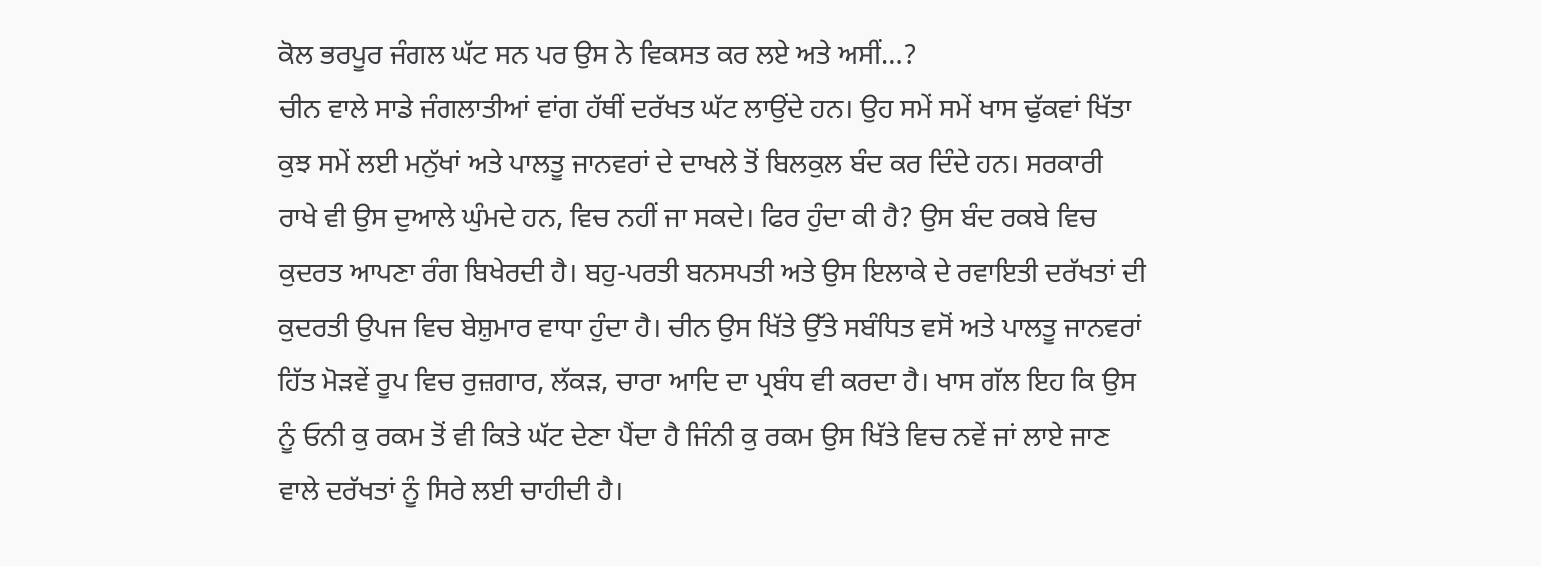ਕੋਲ ਭਰਪੂਰ ਜੰਗਲ ਘੱਟ ਸਨ ਪਰ ਉਸ ਨੇ ਵਿਕਸਤ ਕਰ ਲਏ ਅਤੇ ਅਸੀਂ…?
ਚੀਨ ਵਾਲੇ ਸਾਡੇ ਜੰਗਲਾਤੀਆਂ ਵਾਂਗ ਹੱਥੀਂ ਦਰੱਖਤ ਘੱਟ ਲਾਉਂਦੇ ਹਨ। ਉਹ ਸਮੇਂ ਸਮੇਂ ਖਾਸ ਢੁੱਕਵਾਂ ਖਿੱਤਾ ਕੁਝ ਸਮੇਂ ਲਈ ਮਨੁੱਖਾਂ ਅਤੇ ਪਾਲਤੂ ਜਾਨਵਰਾਂ ਦੇ ਦਾਖਲੇ ਤੋਂ ਬਿਲਕੁਲ ਬੰਦ ਕਰ ਦਿੰਦੇ ਹਨ। ਸਰਕਾਰੀ ਰਾਖੇ ਵੀ ਉਸ ਦੁਆਲੇ ਘੁੰਮਦੇ ਹਨ, ਵਿਚ ਨਹੀਂ ਜਾ ਸਕਦੇ। ਫਿਰ ਹੁੰਦਾ ਕੀ ਹੈ? ਉਸ ਬੰਦ ਰਕਬੇ ਵਿਚ ਕੁਦਰਤ ਆਪਣਾ ਰੰਗ ਬਿਖੇਰਦੀ ਹੈ। ਬਹੁ-ਪਰਤੀ ਬਨਸਪਤੀ ਅਤੇ ਉਸ ਇਲਾਕੇ ਦੇ ਰਵਾਇਤੀ ਦਰੱਖਤਾਂ ਦੀ ਕੁਦਰਤੀ ਉਪਜ ਵਿਚ ਬੇਸ਼ੁਮਾਰ ਵਾਧਾ ਹੁੰਦਾ ਹੈ। ਚੀਨ ਉਸ ਖਿੱਤੇ ਉੱਤੇ ਸਬੰਧਿਤ ਵਸੋਂ ਅਤੇ ਪਾਲਤੂ ਜਾਨਵਰਾਂ ਹਿੱਤ ਮੋੜਵੇਂ ਰੂਪ ਵਿਚ ਰੁਜ਼ਗਾਰ, ਲੱਕੜ, ਚਾਰਾ ਆਦਿ ਦਾ ਪ੍ਰਬੰਧ ਵੀ ਕਰਦਾ ਹੈ। ਖਾਸ ਗੱਲ ਇਹ ਕਿ ਉਸ ਨੂੰ ਓਨੀ ਕੁ ਰਕਮ ਤੋਂ ਵੀ ਕਿਤੇ ਘੱਟ ਦੇਣਾ ਪੈਂਦਾ ਹੈ ਜਿੰਨੀ ਕੁ ਰਕਮ ਉਸ ਖਿੱਤੇ ਵਿਚ ਨਵੇਂ ਜਾਂ ਲਾਏ ਜਾਣ ਵਾਲੇ ਦਰੱਖਤਾਂ ਨੂੰ ਸਿਰੇ ਲਈ ਚਾਹੀਦੀ ਹੈ।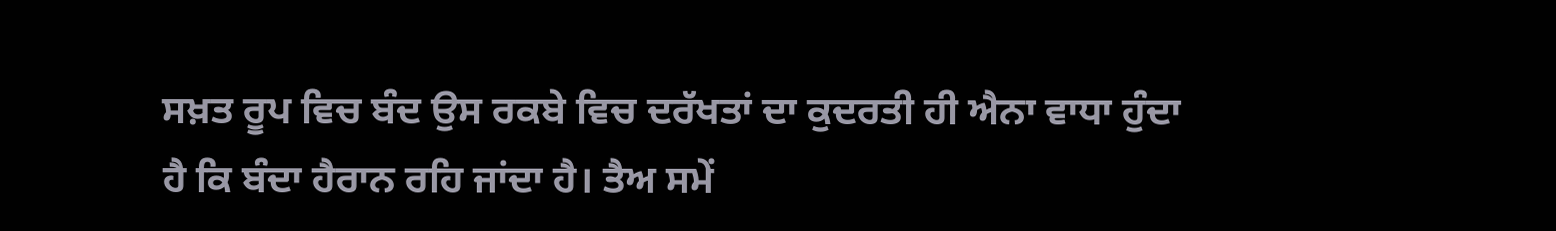ਸਖ਼ਤ ਰੂਪ ਵਿਚ ਬੰਦ ਉਸ ਰਕਬੇ ਵਿਚ ਦਰੱਖਤਾਂ ਦਾ ਕੁਦਰਤੀ ਹੀ ਐਨਾ ਵਾਧਾ ਹੁੰਦਾ ਹੈ ਕਿ ਬੰਦਾ ਹੈਰਾਨ ਰਹਿ ਜਾਂਦਾ ਹੈ। ਤੈਅ ਸਮੇਂ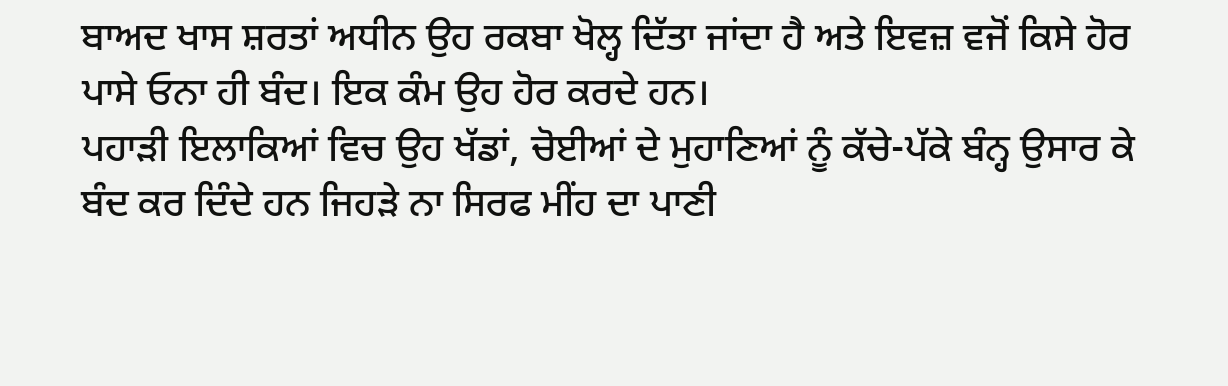ਬਾਅਦ ਖਾਸ ਸ਼ਰਤਾਂ ਅਧੀਨ ਉਹ ਰਕਬਾ ਖੋਲ੍ਹ ਦਿੱਤਾ ਜਾਂਦਾ ਹੈ ਅਤੇ ਇਵਜ਼ ਵਜੋਂ ਕਿਸੇ ਹੋਰ ਪਾਸੇ ਓਨਾ ਹੀ ਬੰਦ। ਇਕ ਕੰਮ ਉਹ ਹੋਰ ਕਰਦੇ ਹਨ।
ਪਹਾੜੀ ਇਲਾਕਿਆਂ ਵਿਚ ਉਹ ਖੱਡਾਂ, ਚੋਈਆਂ ਦੇ ਮੁਹਾਣਿਆਂ ਨੂੰ ਕੱਚੇ-ਪੱਕੇ ਬੰਨ੍ਹ ਉਸਾਰ ਕੇ ਬੰਦ ਕਰ ਦਿੰਦੇ ਹਨ ਜਿਹੜੇ ਨਾ ਸਿਰਫ ਮੀਂਹ ਦਾ ਪਾਣੀ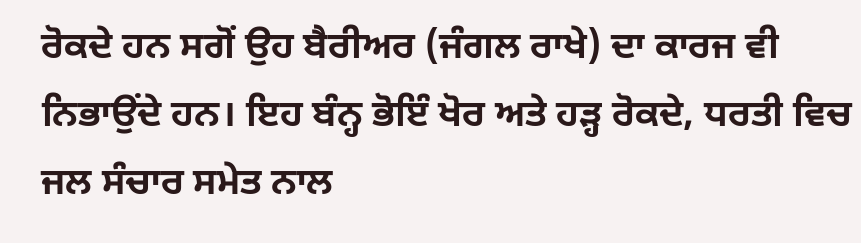ਰੋਕਦੇ ਹਨ ਸਗੋਂ ਉਹ ਬੈਰੀਅਰ (ਜੰਗਲ ਰਾਖੇ) ਦਾ ਕਾਰਜ ਵੀ ਨਿਭਾਉਂਦੇ ਹਨ। ਇਹ ਬੰਨ੍ਹ ਭੋਇੰ ਖੋਰ ਅਤੇ ਹੜ੍ਹ ਰੋਕਦੇ, ਧਰਤੀ ਵਿਚ ਜਲ ਸੰਚਾਰ ਸਮੇਤ ਨਾਲ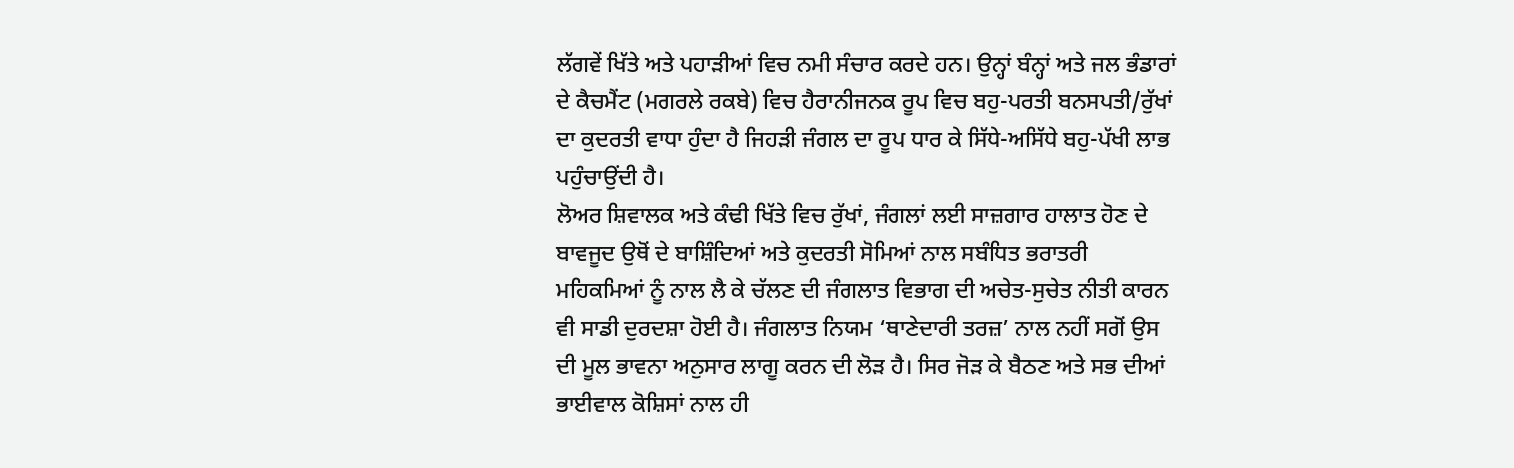ਲੱਗਵੇਂ ਖਿੱਤੇ ਅਤੇ ਪਹਾੜੀਆਂ ਵਿਚ ਨਮੀ ਸੰਚਾਰ ਕਰਦੇ ਹਨ। ਉਨ੍ਹਾਂ ਬੰਨ੍ਹਾਂ ਅਤੇ ਜਲ ਭੰਡਾਰਾਂ ਦੇ ਕੈਚਮੈਂਟ (ਮਗਰਲੇ ਰਕਬੇ) ਵਿਚ ਹੈਰਾਨੀਜਨਕ ਰੂਪ ਵਿਚ ਬਹੁ-ਪਰਤੀ ਬਨਸਪਤੀ/ਰੁੱਖਾਂ ਦਾ ਕੁਦਰਤੀ ਵਾਧਾ ਹੁੰਦਾ ਹੈ ਜਿਹੜੀ ਜੰਗਲ ਦਾ ਰੂਪ ਧਾਰ ਕੇ ਸਿੱਧੇ-ਅਸਿੱਧੇ ਬਹੁ-ਪੱਖੀ ਲਾਭ ਪਹੁੰਚਾਉਂਦੀ ਹੈ।
ਲੋਅਰ ਸ਼ਿਵਾਲਕ ਅਤੇ ਕੰਢੀ ਖਿੱਤੇ ਵਿਚ ਰੁੱਖਾਂ, ਜੰਗਲਾਂ ਲਈ ਸਾਜ਼ਗਾਰ ਹਾਲਾਤ ਹੋਣ ਦੇ ਬਾਵਜੂਦ ਉਥੋਂ ਦੇ ਬਾਸ਼ਿੰਦਿਆਂ ਅਤੇ ਕੁਦਰਤੀ ਸੋਮਿਆਂ ਨਾਲ ਸਬੰਧਿਤ ਭਰਾਤਰੀ ਮਹਿਕਮਿਆਂ ਨੂੰ ਨਾਲ ਲੈ ਕੇ ਚੱਲਣ ਦੀ ਜੰਗਲਾਤ ਵਿਭਾਗ ਦੀ ਅਚੇਤ-ਸੁਚੇਤ ਨੀਤੀ ਕਾਰਨ ਵੀ ਸਾਡੀ ਦੁਰਦਸ਼ਾ ਹੋਈ ਹੈ। ਜੰਗਲਾਤ ਨਿਯਮ ‘ਥਾਣੇਦਾਰੀ ਤਰਜ਼’ ਨਾਲ ਨਹੀਂ ਸਗੋਂ ਉਸ ਦੀ ਮੂਲ ਭਾਵਨਾ ਅਨੁਸਾਰ ਲਾਗੂ ਕਰਨ ਦੀ ਲੋੜ ਹੈ। ਸਿਰ ਜੋੜ ਕੇ ਬੈਠਣ ਅਤੇ ਸਭ ਦੀਆਂ ਭਾਈਵਾਲ ਕੋਸ਼ਿਸਾਂ ਨਾਲ ਹੀ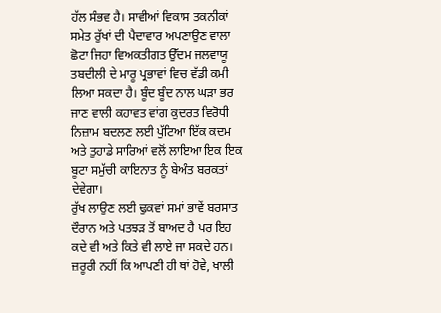ਹੱਲ ਸੰਭਵ ਹੈ। ਸਾਵੀਆਂ ਵਿਕਾਸ ਤਕਨੀਕਾਂ ਸਮੇਤ ਰੁੱਖਾਂ ਦੀ ਪੈਦਾਵਾਰ ਅਪਣਾਉਣ ਵਾਲਾ ਛੋਟਾ ਜਿਹਾ ਵਿਅਕਤੀਗਤ ਉੱਦਮ ਜਲਵਾਯੂ ਤਬਦੀਲੀ ਦੇ ਮਾਰੂ ਪ੍ਰਭਾਵਾਂ ਵਿਚ ਵੱਡੀ ਕਮੀ ਲਿਆ ਸਕਦਾ ਹੈ। ਬੂੰਦ ਬੂੰਦ ਨਾਲ ਘੜਾ ਭਰ ਜਾਣ ਵਾਲੀ ਕਹਾਵਤ ਵਾਂਗ ਕੁਦਰਤ ਵਿਰੋਧੀ ਨਿਜ਼ਾਮ ਬਦਲਣ ਲਈ ਪੁੱਟਿਆ ਇੱਕ ਕਦਮ ਅਤੇ ਤੁਹਾਡੇ ਸਾਰਿਆਂ ਵਲੋਂ ਲਾਇਆ ਇਕ ਇਕ ਬੂਟਾ ਸਮੁੱਚੀ ਕਾਇਨਾਤ ਨੂੰ ਬੇਅੰਤ ਬਰਕਤਾਂ ਦੇਵੇਗਾ।
ਰੁੱਖ ਲਾਉਣ ਲਈ ਢੁਕਵਾਂ ਸਮਾਂ ਭਾਵੇਂ ਬਰਸਾਤ ਦੌਰਾਨ ਅਤੇ ਪਤਝੜ ਤੋਂ ਬਾਅਦ ਹੈ ਪਰ ਇਹ ਕਦੇ ਵੀ ਅਤੇ ਕਿਤੇ ਵੀ ਲਾਏ ਜਾ ਸਕਦੇ ਹਨ। ਜ਼ਰੂਰੀ ਨਹੀਂ ਕਿ ਆਪਣੀ ਹੀ ਥਾਂ ਹੋਵੇ, ਖਾਲੀ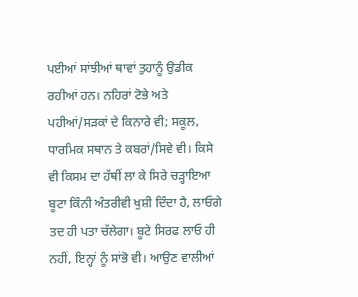ਪਈਆਂ ਸਾਂਝੀਆਂ ਥਾਵਾਂ ਤੁਹਾਨੂੰ ਉਡੀਕ ਰਹੀਆਂ ਹਨ। ਨਹਿਰਾਂ ਟੋਭੇ ਅਤੇ ਪਹੀਆਂ/ਸੜਕਾਂ ਦੇ ਕਿਨਾਰੇ ਵੀ; ਸਕੂਲ, ਧਾਰਮਿਕ ਸਥਾਨ ਤੇ ਕਬਰਾਂ/ਸਿਵੇ ਵੀ। ਕਿਸੇ ਵੀ ਕਿਸਮ ਦਾ ਹੱਥੀਂ ਲਾ ਕੇ ਸਿਰੇ ਚੜ੍ਹਾਇਆ ਬੂਟਾ ਕਿੰਨੀ ਅੰਤਰੀਵੀ ਖੁਸ਼ੀ ਦਿੰਦਾ ਹੈ, ਲਾਓਗੇ ਤਦ ਹੀ ਪਤਾ ਚੱਲੇਗਾ। ਬੂਟੇ ਸਿਰਫ ਲਾਓ ਹੀ ਨਹੀਂ, ਇਨ੍ਹਾਂ ਨੂੰ ਸਾਂਭੋ ਵੀ। ਆਉਣ ਵਾਲੀਆਂ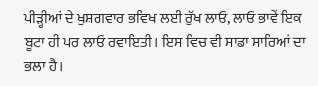ਪੀੜ੍ਹੀਆਂ ਦੇ ਖੁਸ਼ਗਵਾਰ ਭਵਿਖ ਲਈ ਰੁੱਖ ਲਾਓ, ਲਾਓ ਭਾਵੇਂ ਇਕ ਬੂਟਾ ਹੀ ਪਰ ਲਾਓ ਰਵਾਇਤੀ। ਇਸ ਵਿਚ ਵੀ ਸਾਡਾ ਸਾਰਿਆਂ ਦਾ ਭਲਾ ਹੈ।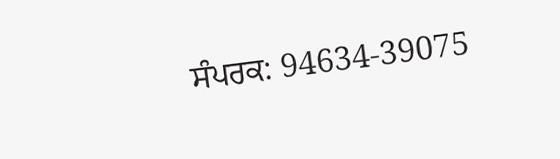ਸੰਪਰਕ: 94634-39075